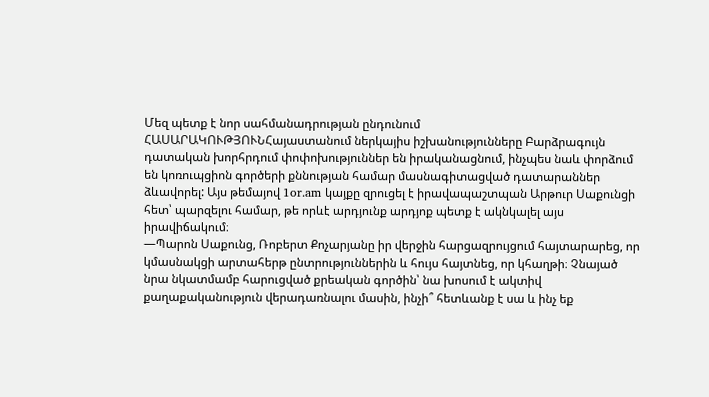Մեզ պետք է նոր սահմանադրության ընդունում
ՀԱՍԱՐԱԿՈՒԹՅՈՒՆՀայաստանում ներկայիս իշխանությունները Բարձրագույն դատական խորհրդում փոփոխություններ են իրականացնում, ինչպես նաև փորձում են կոռուպցիոն գործերի քննության համար մասնագիտացված դատարաններ ձևավորել: Այս թեմայով 1or.am կայքը զրուցել է իրավապաշտպան Արթուր Սաքունցի հետ՝ պարզելու համար, թե որևէ արդյունք արդյոք պետք է ակնկալել այս իրավիճակում։
—Պարոն Սաքունց, Ռոբերտ Քոչարյանը իր վերջին հարցազրույցում հայտարարեց, որ կմասնակցի արտահերթ ընտրություններին և հույս հայտնեց, որ կհաղթի։ Չնայած նրա նկատմամբ հարուցված քրեական գործին՝ նա խոսում է ակտիվ քաղաքականություն վերադառնալու մասին, ինչի՞ հետևանք է սա և ինչ եք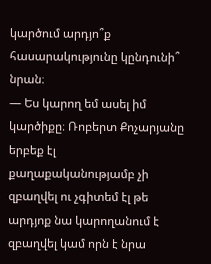կարծում արդյո՞ք հասարակությունը կընդունի՞ նրան։
— Ես կարող եմ ասել իմ կարծիքը։ Ռոբերտ Քոչարյանը երբեք էլ քաղաքականությամբ չի զբաղվել ու չգիտեմ էլ թե արդյոք նա կարողանում է զբաղվել կամ որն է նրա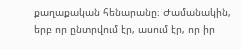քաղաքական հենարանը։ Ժամանակին, երբ որ ընտրվում էր, ասում էր, որ իր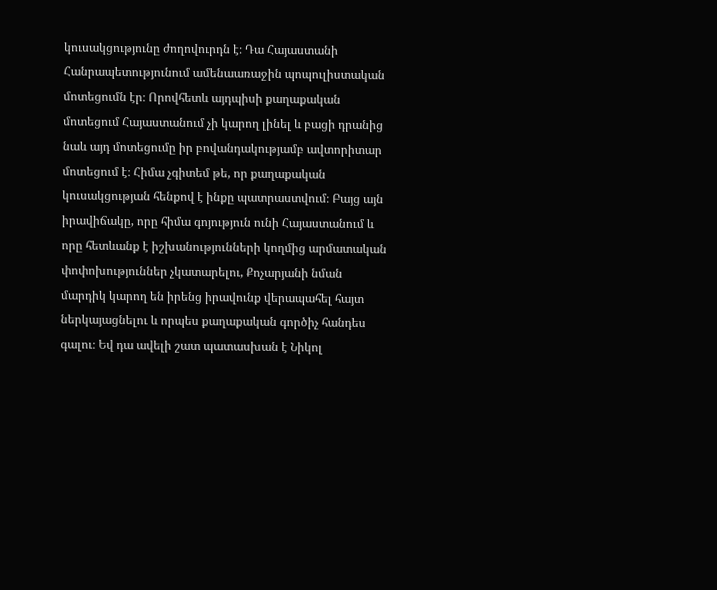կուսակցությունը ժողովուրդն է։ Դա Հայաստանի Հանրապետությունում ամենաառաջին պոպուլիստական մոտեցումն էր։ Որովհետև այդպիսի քաղաքական մոտեցում Հայաստանում չի կարող լինել և բացի դրանից նաև այդ մոտեցումը իր բովանդակությամբ ավտորիտար մոտեցում է։ Հիմա չգիտեմ թե, որ քաղաքական կուսակցության հենքով է ինքը պատրաստվում։ Բայց այն իրավիճակը, որը հիմա գոյություն ունի Հայաստանում և որը հետևանք է իշխանությունների կողմից արմատական փոփոխություններ չկատարելու, Քոչարյանի նման մարդիկ կարող են իրենց իրավունք վերապահել հայտ ներկայացնելու և որպես քաղաքական գործիչ հանդես գալու։ Եվ դա ավելի շատ պատասխան է Նիկոլ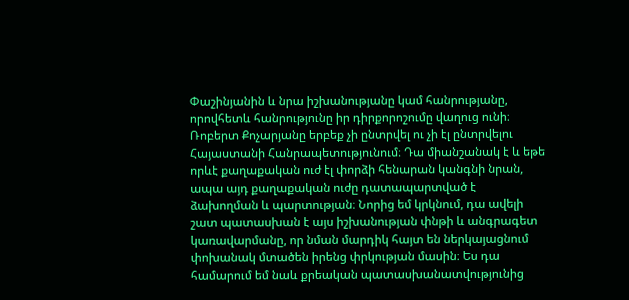Փաշինյանին և նրա իշխանությանը կամ հանրությանը, որովհետև հանրությունը իր դիրքորոշումը վաղուց ունի։ Ռոբերտ Քոչարյանը երբեք չի ընտրվել ու չի էլ ընտրվելու Հայաստանի Հանրապետությունում։ Դա միանշանակ է և եթե որևէ քաղաքական ուժ էլ փորձի հենարան կանգնի նրան, ապա այդ քաղաքական ուժը դատապարտված է ձախողման և պարտության։ Նորից եմ կրկնում, դա ավելի շատ պատասխան է այս իշխանության փնթի և անգրագետ կառավարմանը, որ նման մարդիկ հայտ են ներկայացնում փոխանակ մտածեն իրենց փրկության մասին։ Ես դա համարում եմ նաև քրեական պատասխանատվությունից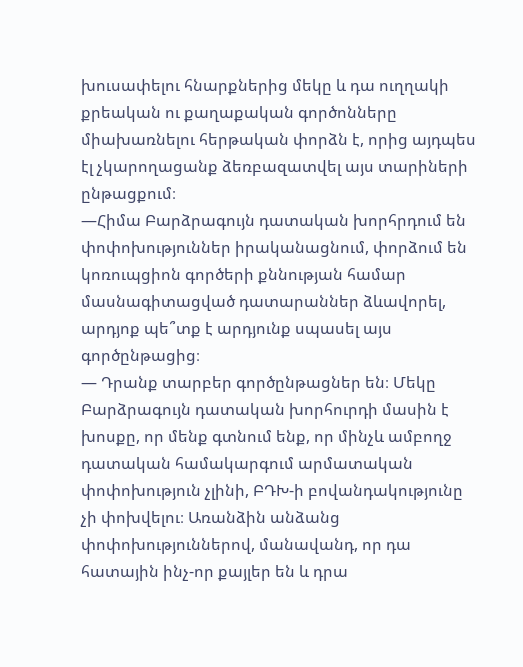խուսափելու հնարքներից մեկը և դա ուղղակի քրեական ու քաղաքական գործոնները միախառնելու հերթական փորձն է, որից այդպես էլ չկարողացանք ձեռբազատվել այս տարիների ընթացքում։
—Հիմա Բարձրագույն դատական խորհրդում են փոփոխություններ իրականացնում, փորձում են կոռուպցիոն գործերի քննության համար մասնագիտացված դատարաններ ձևավորել, արդյոք պե՞տք է արդյունք սպասել այս գործընթացից։
— Դրանք տարբեր գործընթացներ են։ Մեկը Բարձրագույն դատական խորհուրդի մասին է խոսքը, որ մենք գտնում ենք, որ մինչև ամբողջ դատական համակարգում արմատական փոփոխություն չլինի, ԲԴԽ-ի բովանդակությունը չի փոխվելու։ Առանձին անձանց փոփոխություններով, մանավանդ, որ դա հատային ինչ-որ քայլեր են և դրա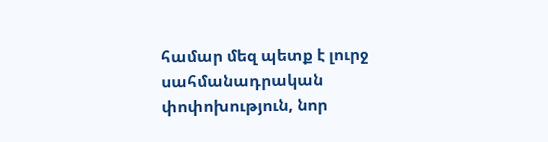համար մեզ պետք է լուրջ սահմանադրական փոփոխություն, նոր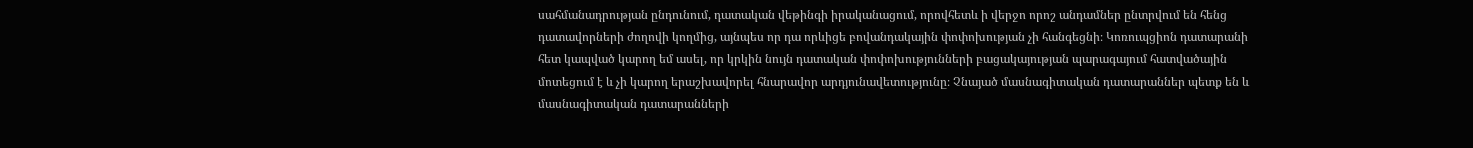սահմանադրության ընդունում, դատական վեթինգի իրականացում, որովհետև ի վերջո որոշ անդամներ ընտրվում են հենց դատավորների ժողովի կողմից, այնպես որ դա որևիցե բովանդակային փոփոխության չի հանգեցնի։ Կոռուպցիոն դատարանի հետ կապված կարող եմ ասել, որ կրկին նույն դատական փոփոխությունների բացակայության պարագայում հատվածային մոտեցում է և չի կարող երաշխավորել հնարավոր արդյունավետությունը։ Չնայած մասնագիտական դատարաններ պետք են և մասնագիտական դատարանների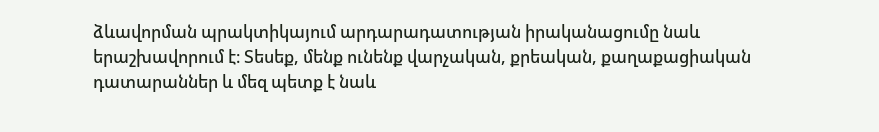ձևավորման պրակտիկայում արդարադատության իրականացումը նաև երաշխավորում է։ Տեսեք, մենք ունենք վարչական, քրեական, քաղաքացիական դատարաններ և մեզ պետք է նաև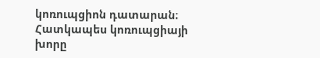կոռուպցիոն դատարան։ Հատկապես կոռուպցիայի խորը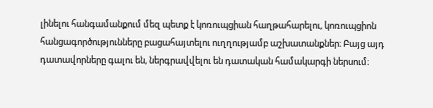լինելու հանգամանքում մեզ պետք է կոռուպցիան հաղթահարելու, կոռուպցիոն հանցագործությունները բացահայտելու ուղղությամբ աշխատանքներ։ Բայց այդ դատավորները գալու են, ներգրավվելու են դատական համակարգի ներսում։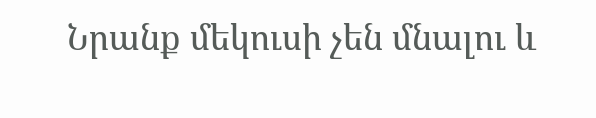Նրանք մեկուսի չեն մնալու և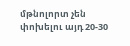մթնոլորտ չեն փոխելու այդ 20-30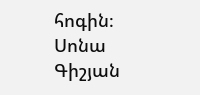հոգին։
Սոնա Գիշյան